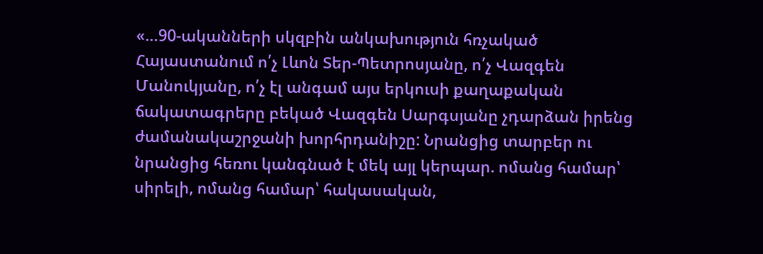«…90-ականների սկզբին անկախություն հռչակած Հայաստանում ո՛չ Լևոն Տեր-Պետրոսյանը, ո՛չ Վազգեն Մանուկյանը, ո՛չ էլ անգամ այս երկուսի քաղաքական ճակատագրերը բեկած Վազգեն Սարգսյանը չդարձան իրենց ժամանակաշրջանի խորհրդանիշը: Նրանցից տարբեր ու նրանցից հեռու կանգնած է մեկ այլ կերպար. ոմանց համար՝ սիրելի, ոմանց համար՝ հակասական,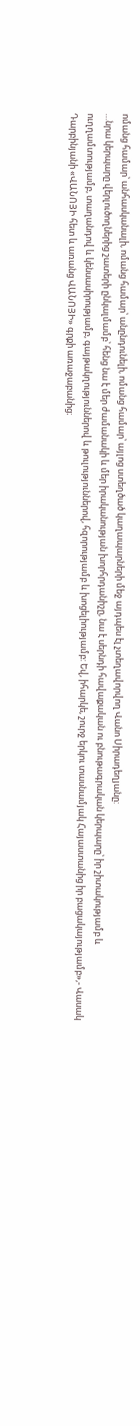ոմանց համար՝ անհասկանալի, ոմանց համար՝ անընդունելի, ոմանց համար՝ այլոց ստեղծած կաղապարների մեջ այդպես էլ չտեղավորվող Վանո Սիրադեղյանը:
…նրա կերպարը վերլուծողներից շատերի ընկալմամբ՝ հենց նա է մեր ժամանակի և մեր իրականության խորհրդանիշը, նա է սերնդի հավաքական ու բնութագրական կերպարը՝ իր շիտակությամբ և ուղղամտությամբ, տաղանդով և կենսասիրությամբ, գայթակղություններով և թուլություններով, հզորությամբ և խոցելիությամբ: Եվ, իհարկե, շուրջ երկու տասնամյակ Հայաստանից իր բացակայությամբ»,- Վասակ Դարբինյանի «ՎԱՆՈՅԻ հետ և առանց ՎԱՆՈՅԻ» գրքի առաջաբանից։